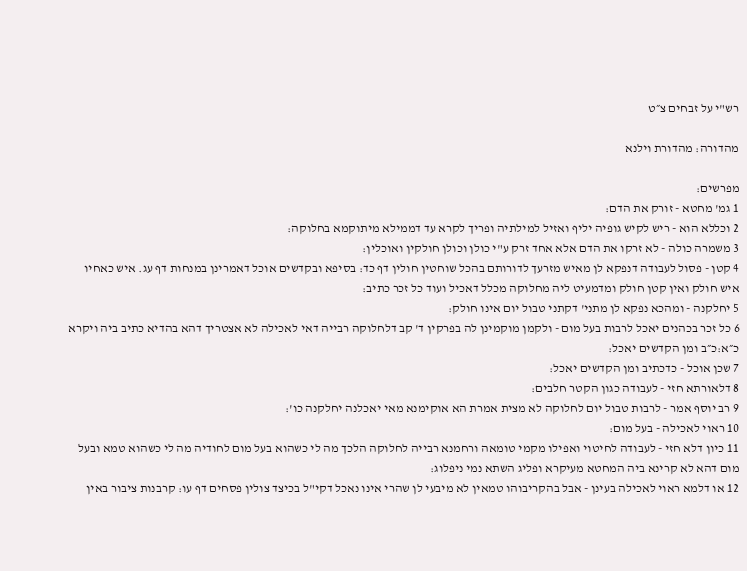רש"י על זבחים צ״ט

מהדורה: מהדורת וילנא

מפרשים:
1 גמ' מחטא - זורק את הדם:
2 וכללא הוא - ריש לקיש גופיה יליף ואזיל למילתיה ופריך לקרא עד דממילא מיתוקמא בחלוקה:
3 משמרה כולה - לא זרקו את הדם אלא אחד זרק ע"י כולן וכולן חולקין ואוכלין:
4 קטן - פסול לעבודה דנפקא לן מאיש מזרעך לדורותם בהכל שוחטין חולין דף כד: בסיפא ובקדשים אוכל דאמרינן במנחות דף עג. איש כאחיו איש חולק ואין קטן חולק ומדמעיט ליה מחלוקה מכלל דאכיל ועוד כל זכר כתיב:
5 יחלקנה - ומהכא נפקא לן מתני' דקתני טבול יום אינו חולק:
6 כל זכר בכהנים יאכל לרבות בעל מום - ולקמן מוקמינן לה בפרקין ד' קב דלחלוקה רבייה דאי לאכילה לא אצטריך דהא בהדיא כתיב ביה ויקרא כ״א:כ״ב ומן הקדשים יאכל:
7 שכן אוכל - כדכתיב ומן הקדשים יאכל:
8 דלאורתא חזי - לעבודה כגון הקטר חלבים:
9 רב יוסף אמר - לרבות טבול יום לחלוקה לא מצית אמרת הא אוקימנא מאי יאכלנה יחלקנה כו':
10 ראוי לאכילה - בעל מום:
11 כיון דלא חזי - לעבודה לחיטוי ואפילו מקמי טומאה ורחמנא רבייה לחלוקה הלכך מה לי כשהוא בעל מום לחודיה מה לי כשהוא טמא ובעל מום דהא לא קרינא ביה המחטא מעיקרא ופליג השתא נמי ניפלוג:
12 או דלמא ראוי לאכילה בעינן - אבל בהקריבוהו טמאין לא מיבעי לן שהרי אינו נאכל דקי"ל בכיצד צולין פסחים דף עו: קרבנות ציבור באין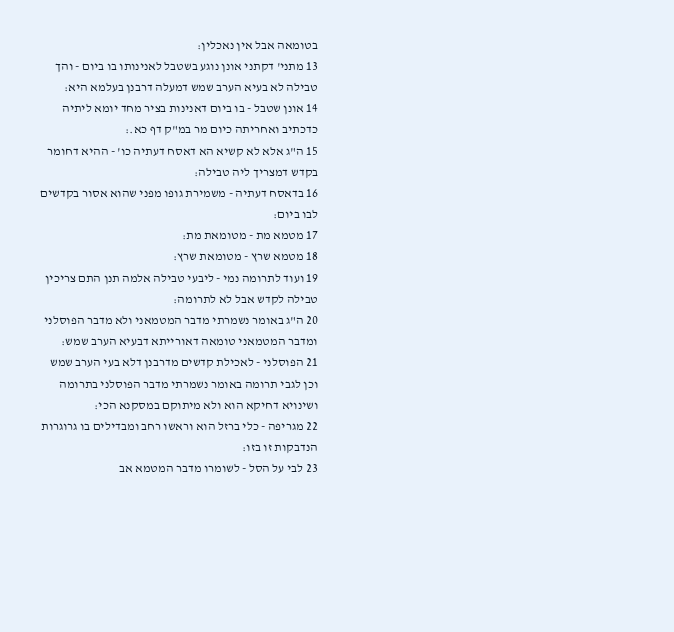בטומאה אבל אין נאכלין:
13 מתני' דקתני אונן נוגע בשטבל לאנינותו בו ביום - והך טבילה לא בעיא הערב שמש דמעלה דרבנן בעלמא היא:
14 אונן שטבל - בו ביום דאנינות בציר מחד יומא ליתיה כדכתיב ואחריתה כיום מר במ"ק דף כא.:
15 ה"ג אלא לא קשיא הא דאסח דעתיה כו' - ההיא דחומר בקדש דמצריך ליה טבילה:
16 בדאסח דעתיה - משמירת גופו מפני שהוא אסור בקדשים לבו ביום:
17 מטמא מת - מטומאת מת:
18 מטמא שרץ - מטומאת שרץ:
19 ועוד לתרומה נמי - ליבעי טבילה אלמה תנן התם צריכין טבילה לקדש אבל לא לתרומה:
20 ה"ג באומר נשמרתי מדבר המטמאני ולא מדבר הפוסלני ומדבר המטמאני טומאה דאורייתא דבעיא הערב שמש:
21 הפוסלני - לאכילת קדשים מדרבנן דלא בעי הערב שמש וכן לגבי תרומה באומר נשמרתי מדבר הפוסלני בתרומה ושינויא דחיקא הוא ולא מיתוקם במסקנא הכי:
22 מגריפה - כלי ברזל הוא וראשו רחב ומבדילים בו גרוגרות הנדבקות זו בזו:
23 לבי על הסל - לשומרו מדבר המטמא אב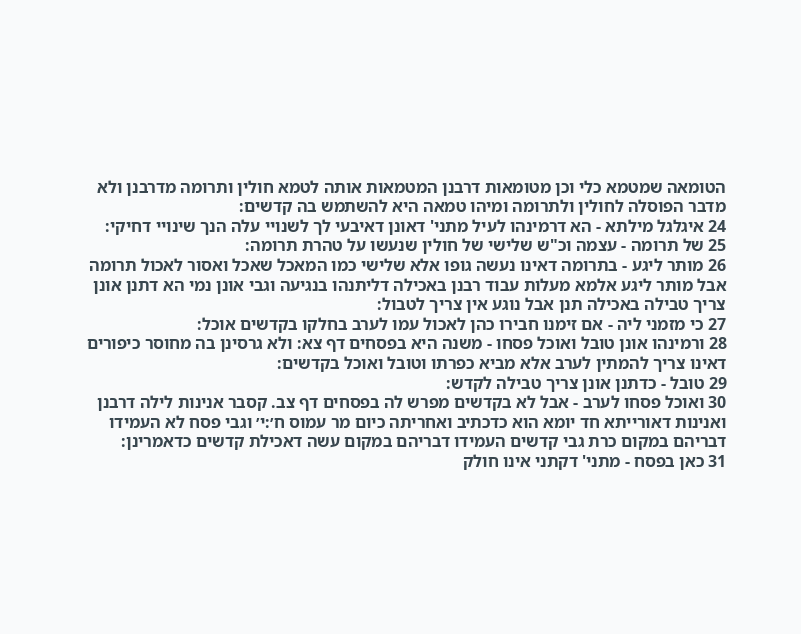הטומאה שמטמא כלי וכן מטומאות דרבנן המטמאות אותה לטמא חולין ותרומה מדרבנן ולא מדבר הפוסלה לחולין ולתרומה ומיהו טמאה היא להשתמש בה קדשים:
24 איגלגל מילתא - הא דרמינהו לעיל מתני' דאונן דאיבעי לך לשנויי עלה הנך שינויי דחיקי:
25 של תרומה - עצמה וכ"ש שלישי של חולין שנעשו על טהרת תרומה:
26 מותר ליגע - בתרומה דאינו נעשה גופו אלא שלישי כמו המאכל שאכל ואסור לאכול תרומה אבל מותר ליגע אלמא מעלות עבוד רבנן באכילה דליתנהו בנגיעה וגבי אונן נמי הא דתנן אונן צריך טבילה באכילה תנן אבל נוגע אין צריך לטבול:
27 כי מזמני ליה - אם זימנו חבירו כהן לאכול עמו לערב בחלקו בקדשים אוכל:
28 ורמינהו אונן טובל ואוכל פסחו - משנה היא בפסחים דף צא: ולא גרסינן בה מחוסר כיפורים דאינו צריך להמתין לערב אלא מביא כפרתו וטובל ואוכל בקדשים:
29 טובל - כדתנן אונן צריך טבילה לקדש:
30 ואוכל פסחו לערב - אבל לא בקדשים מפרש לה בפסחים דף צב. קסבר אנינות לילה דרבנן ואנינות דאורייתא חד יומא הוא כדכתיב ואחריתה כיום מר עמוס ח׳:י׳ וגבי פסח לא העמידו דבריהם במקום כרת גבי קדשים העמידו דבריהם במקום עשה דאכילת קדשים כדאמרינן:
31 כאן בפסח - מתני' דקתני אינו חולק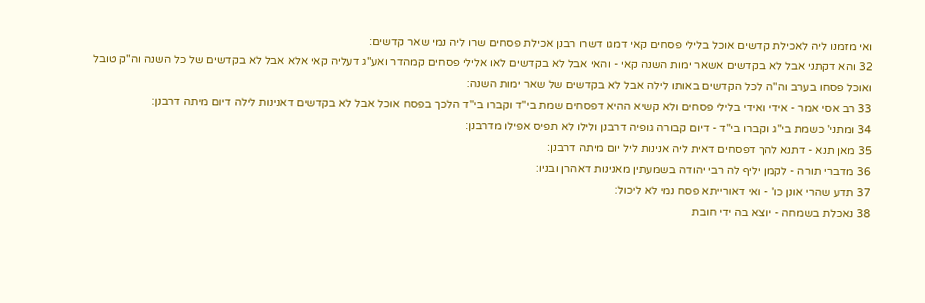ואי מזמנו ליה לאכילת קדשים אוכל בלילי פסחים קאי דמגו דשרו רבנן אכילת פסחים שרו ליה נמי שאר קדשים:
32 והא דקתני אבל לא בקדשים אשאר ימות השנה קאי - והאי אבל לא בקדשים לאו אלילי פסחים קמהדר ואע"ג דעליה קאי אלא אבל לא בקדשים של כל השנה וה"ק טובל ואוכל פסחו בערב וה"ה לכל הקדשים באותו לילה אבל לא בקדשים של שאר ימות השנה:
33 רב אסי אמר - אידי ואידי בלילי פסחים ולא קשיא ההיא דפסחים שמת בי"ד וקברו בי"ד הלכך בפסח אוכל אבל לא בקדשים דאנינות לילה דיום מיתה דרבנן:
34 ומתני' כשמת בי"ג וקברו בי"ד - דיום קבורה גופיה דרבנן ולילו לא תפיס אפילו מדרבנן:
35 מאן תנא - דתנא להך דפסחים דאית ליה אנינות ליל יום מיתה דרבנן:
36 מדברי תורה - לקמן יליף לה רבי יהודה בשמעתין מאנינות דאהרן ובניו:
37 תדע שהרי אונן כו' - ואי דאורייתא פסח נמי לא ליכול:
38 נאכלת בשמחה - יוצא בה ידי חובת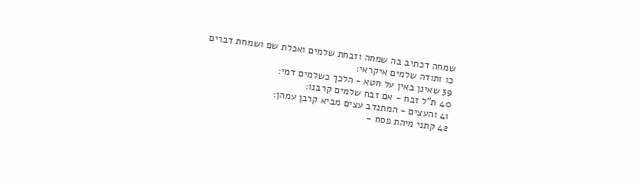שמחה דכתיב בה שמחה וזבחת שלמים ואכלת שם ושמחת דברים כו ותודה שלמים איקראי:
39 שאינן באין על חטא - הלכך כשלמים דמי:
40 ת"ל זבח - אם זבח שלמים קרבנו:
41 והעצים - המתנדב עצים מביא קרבן עמהן:
42 קתני מיהת פסח -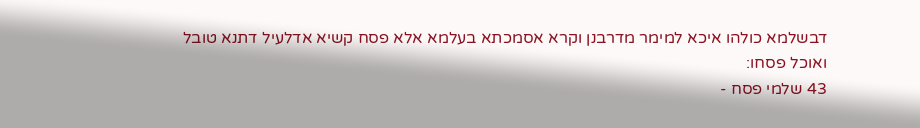דבשלמא כולהו איכא למימר מדרבנן וקרא אסמכתא בעלמא אלא פסח קשיא אדלעיל דתנא טובל ואוכל פסחו:
43 שלמי פסח -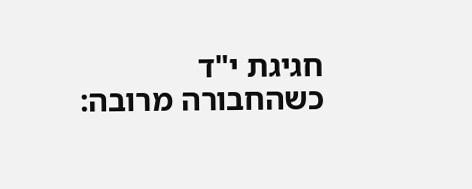חגיגת י"ד כשהחבורה מרובה: